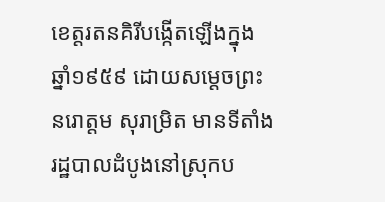ខេត្តរតនគិរីបង្កើតឡើងក្នុងឆ្នាំ១៩៥៩ ដោយសម្ដេចព្រះនរោត្តម សុរាម្រិត មានទីតាំងរដ្ឋបាលដំបូងនៅស្រុកប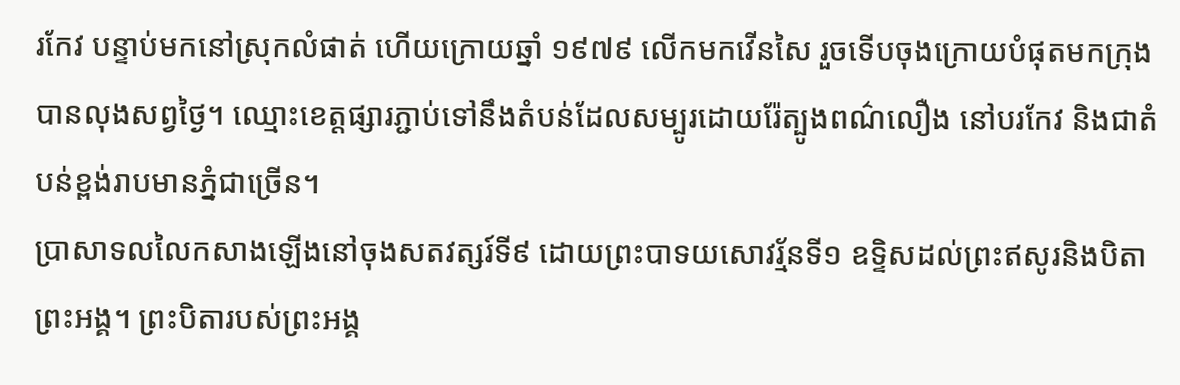រកែវ បន្ទាប់មកនៅស្រុកលំផាត់ ហើយក្រោយឆ្នាំ ១៩៧៩ លើកមកវើនសៃ រួចទើបចុងក្រោយបំផុតមកក្រុងបានលុងសព្វថ្ងៃ។ ឈ្មោះខេត្តផ្សារភ្ជាប់ទៅនឹងតំបន់ដែលសម្បូរដោយរ៉ែត្បូងពណ៌លឿង នៅបរកែវ និងជាតំបន់ខ្ពង់រាបមានភ្នំជាច្រើន។
ប្រាសាទលលៃកសាងឡើងនៅចុងសតវត្សរ៍ទី៩ ដោយព្រះបាទយសោវរ្ម័នទី១ ឧទ្ទិសដល់ព្រះឥសូរនិងបិតាព្រះអង្គ។ ព្រះបិតារបស់ព្រះអង្គ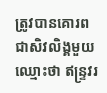ត្រូវបានគោរពជាសិវលិង្គមួយឈ្មោះថា ឥន្ទ្រវរ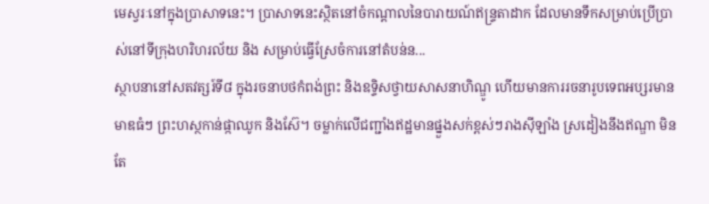មេស្វរៈនៅក្នុងប្រាសាទនេះ។ ប្រាសាទនេះស្ថិតនៅចំកណ្ដាលនៃបារាយណ៍ឥន្ទ្រតាដាក ដែលមានទឹកសម្រាប់ប្រើប្រាស់នៅទីក្រុងហរិហរល័យ និង សម្រាប់ធ្វើស្រែចំការនៅតំបន់ន...
ស្ថាបនានៅសតវត្សរ៍ទី៨ ក្នុងរចនាបថកំពង់ព្រះ និងឧទ្ទិសថ្វាយសាសនាហិណ្ឌូ ហើយមានការរចនារូបទេពអប្សរមានមាឌធំៗ ព្រះហស្ថកាន់ផ្កាឈូក និងស៊ែ។ ចម្លាក់លើជញ្ជាំងឥដ្ឋមានផ្នួងសក់ខ្ពស់ៗរាងស៊ីឡាំង ស្រដៀងនឹងឥណ្ឌា មិនតែ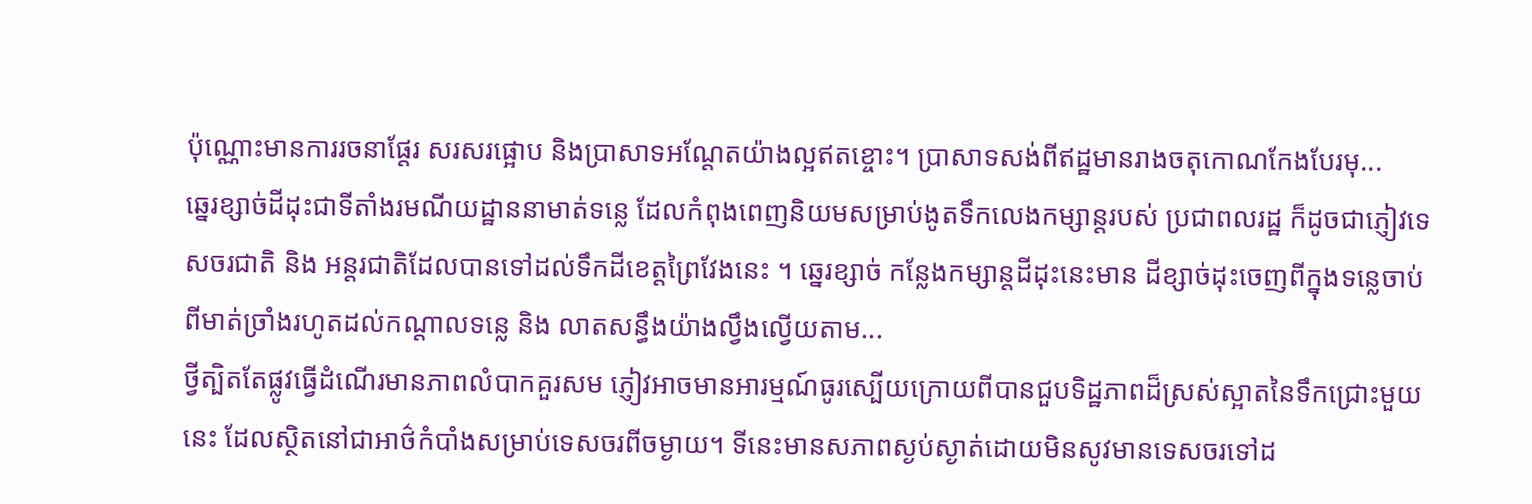ប៉ុណ្ណោះមានការរចនាផ្តែរ សរសរផ្អោប និងប្រាសាទអណ្ដែតយ៉ាងល្អឥតខ្ចោះ។ ប្រាសាទសង់ពីឥដ្ឋមានរាងចតុកោណកែងបែរមុ...
ឆ្នេរខ្សាច់ដីដុះជាទីតាំងរមណីយដ្ឋាននាមាត់ទន្លេ ដែលកំពុងពេញនិយមសម្រាប់ងូតទឹកលេងកម្សាន្តរបស់ ប្រជាពលរដ្ឋ ក៏ដូចជាភ្ញៀវទេសចរជាតិ និង អន្តរជាតិដែលបានទៅដល់ទឹកដីខេត្តព្រៃវែងនេះ ។ ឆ្នេរខ្សាច់ កន្លែងកម្សាន្តដីដុះនេះមាន ដីខ្សាច់ដុះចេញពីក្នុងទន្លេចាប់ពីមាត់ច្រាំងរហូតដល់កណ្ដាលទន្លេ និង លាតសន្ធឹងយ៉ាងល្វឹងល្វើយតាម...
ថ្វីត្បិតតែផ្លូវធ្វើដំណើរមានភាពលំបាកគួរសម ភ្ញៀវអាចមានអារម្មណ៍ធូរស្បើយក្រោយពីបានជួបទិដ្ឋភាពដ៏ស្រស់ស្អាតនៃទឹកជ្រោះមួយនេះ ដែលស្ថិតនៅជាអាថ៌កំបាំងសម្រាប់ទេសចរពីចម្ងាយ។ ទីនេះមានសភាពស្ងប់ស្ងាត់ដោយមិនសូវមានទេសចរទៅដ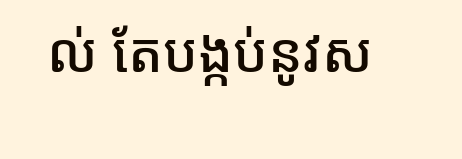ល់ តែបង្កប់នូវស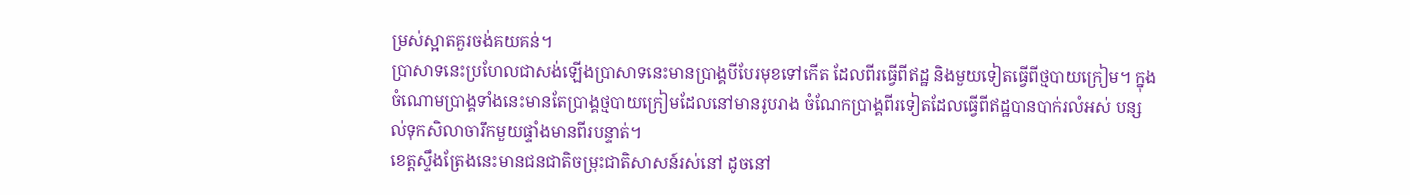ម្រស់ស្អាតគួរចង់គយគន់។
ប្រាសាទនេះប្រហែលជាសង់ឡើងប្រាសាទនេះមានប្រាង្គបីបែរមុខទៅកើត ដែលពីរធ្វើពីឥដ្ឋ និងមួយទៀតធ្វើពីថ្មបាយក្រៀម។ ក្នុងចំណោមប្រាង្គទាំងនេះមានតែប្រាង្គថ្មបាយក្រៀមដែលនៅមានរូបរាង ចំណែកប្រាង្គពីរទៀតដែលធ្វើពីឥដ្ឋបានបាក់រលំអស់ បន្សល់ទុកសិលាចារឹកមួយផ្ទាំងមានពីរបន្ទាត់។
ខេត្តស្ទឹងត្រែងនេះមានជនជាតិចម្រុះជាតិសាសន៍រស់នៅ ដូចនៅ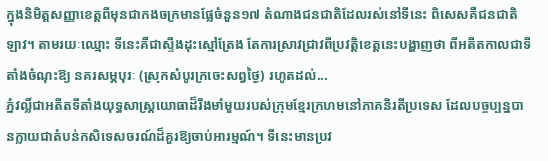ក្នុងនិមិត្តសញ្ញាខេត្តពីមុនជាកងចក្រមានផ្លែចំនួន១៧ តំណាងជនជាតិដែលរស់នៅទីនេះ ពិសេសគឺជនជាតិឡាវ។ តាមរយៈឈ្មោះ ទីនេះគឺជាស្ទឹងដុះស្មៅត្រែង តែការស្រាវជ្រាវពីប្រវត្តិខេត្តនេះបង្ហាញថា ពីអតីតកាលជាទីតាំងចំណុះឱ្យ នគរសម្ភបុរៈ (ស្រុកសំបូរក្រចេះសព្វថ្ងៃ) រហូតដល់...
ភ្នំវល្លិ៍ជាអតីតទីតាំងយុទ្ធសាស្រ្តយោធាដ៏រឹងមាំមួយរបស់ក្រុមខ្មែរក្រហមនៅភាគនិរតីប្រទេស ដែលបច្ចប្បន្នបានក្លាយជាតំបន់កសិទេសចរណ៍ដ៏គួរឱ្យចាប់អារម្មណ៍។ ទីនេះមានប្រវ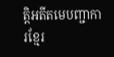ត្តិអតីតមេបញ្ជាការខ្មែរ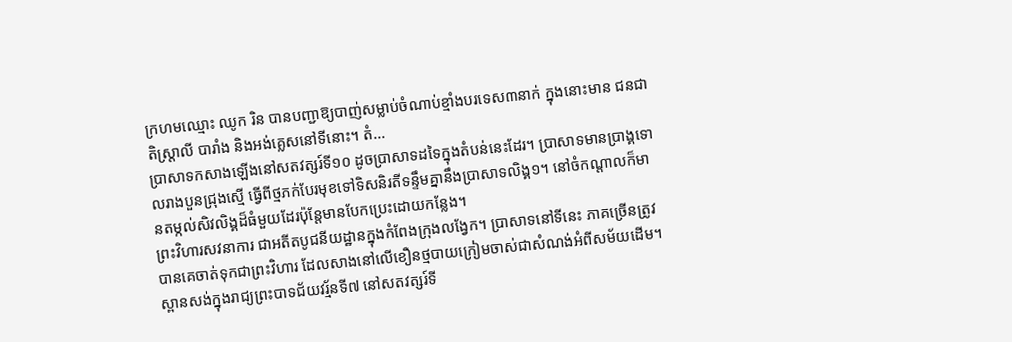ក្រហមឈ្មោះ ឈូក រិន បានបញ្ជាឱ្យបាញ់សម្លាប់ចំណាប់ខ្មាំងបរទេស៣នាក់ ក្នុងនោះមាន ជនជាតិស្ត្រាលី បារាំង និងអង់គ្លេសនៅទីនោះ។ តំ...
ប្រាសាទកសាងឡើងនៅសតវត្សរ៍ទី១០ ដូចប្រាសាទដទៃក្នុងតំបន់នេះដែរ។ ប្រាសាទមានប្រាង្គទោលរាងបួនជ្រុងស្មើ ធ្វើពីថ្មភក់បែរមុខទៅទិសនិរតីទន្ទឹមគ្នានឹងប្រាសាទលិង្គ១។ នៅចំកណ្ដាលក៏មានតម្កល់សិវលិង្គដ៏ធំមួយដែរប៉ុន្តែមានបែកប្រេះដោយកន្លែង។
ព្រះវិហារសវនាការ ជាអតីតបូជនីយដ្ឋានក្នុងកំពែងក្រុងលង្វែក។ ប្រាសាទនៅទីនេះ ភាគច្រើនត្រូវបានគេចាត់ទុកជាព្រះវិហារ ដែលសាងនៅលើខឿនថ្មបាយក្រៀមចាស់ជាសំណង់អំពីសម័យដើម។
ស្ពានសង់ក្នុងរាជ្យព្រះបាទជ័យវរ្ម័នទី៧ នៅសតវត្សរ៍ទី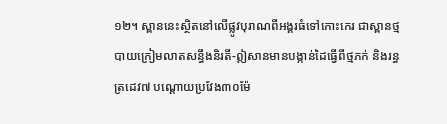១២។ ស្ពាននេះស្ថិតនៅលើផ្លូវបុរាណពីអង្គរធំទៅកោះកេរ ជាស្ពានថ្មបាយក្រៀមលាតសន្ធឹងនិរតី-ឦសានមានបង្កាន់ដៃធ្វើពីថ្មភក់ និងរន្ធត្រដេវ៧ បណ្ដោយប្រវែង៣០ម៉ែ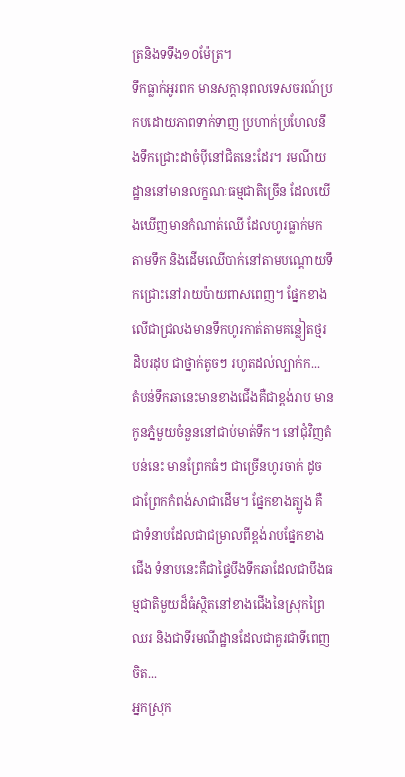ត្រនិងទទឹង១០ម៉ែត្រ។
ទឹកធ្លាក់អូរពក មានសក្ដានុពលទេសចរណ៍ប្រកបដោយភាពទាក់ទាញ ប្រហាក់ប្រហែលនឹងទឹកជ្រោះដាចំប៉ីនៅជិតនេះដែរ។ រមណីយដ្ឋាននៅមានលក្ខណៈធម្មជាតិច្រើន ដែលយើងឃើញមានកំណាត់ឈើ ដែលហូរធ្លាក់មកតាមទឹក និងដើមឈើបាក់នៅតាមបណ្ដោយទឹកជ្រោះនៅរាយប៉ាយពាសពេញ។ ផ្នែកខាងលើជាជ្រលងមានទឹកហូរកាត់តាមគន្លៀតថ្មរដិបរដុប ជាថ្នាក់តូចៗ រហូតដល់ល្បាក់ក...
តំបន់ទឹកឆានេះមានខាងជើងគឺជាខ្ពង់រាប មានកូនភ្នំមួយចំនួននៅជាប់មាត់ទឹក។ នៅជុំវិញតំបន់នេះ មានព្រែកធំៗ ជាច្រើនហូរចាក់ ដូចជាព្រែកកំពង់សាជាដើម។ ផ្នែកខាងត្បូង គឺជាទំនាបដែលជាជម្រាលពីខ្ពង់រាបផ្នែកខាងជើង ទំនាបនេះគឺជាផ្ទៃបឹងទឹកឆាដែលជាបឹងធម្មជាតិមួយដ៏ធំស្ថិតនៅខាងជើងនៃស្រុកព្រៃឈរ និងជាទីរមណីដ្ឋានដែលជាគួរជាទីពេញចិត...
អ្នកស្រុក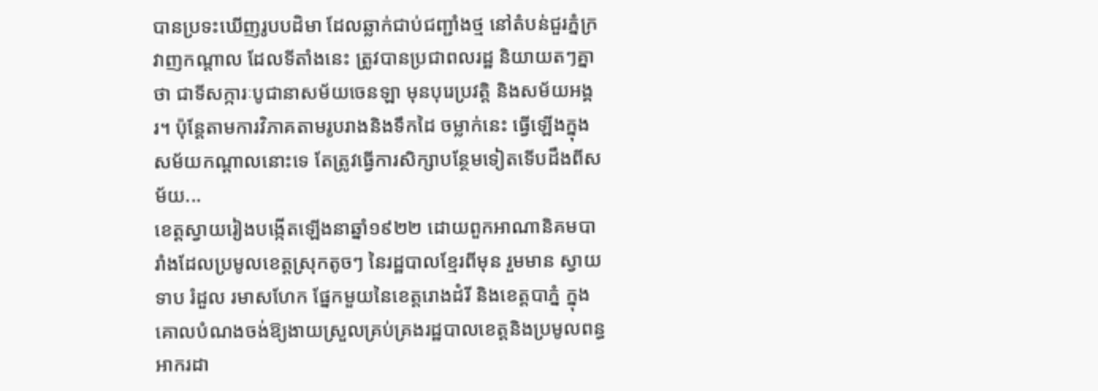បានប្រទះឃើញរូបបដិមា ដែលឆ្លាក់ជាប់ជញ្ជាំងថ្ម នៅតំបន់ជួរភ្នំក្រវាញកណ្ដាល ដែលទីតាំងនេះ ត្រូវបានប្រជាពលរដ្ឋ និយាយតៗគ្នាថា ជាទីសក្ការៈបូជានាសម័យចេនឡា មុនបុរេប្រវត្តិ និងសម័យអង្គរ។ ប៉ុន្តែតាមការវិភាគតាមរូបរាងនិងទឹកដៃ ចម្លាក់នេះ ធ្វើឡើងក្នុងសម័យកណ្ដាលនោះទេ តែត្រូវធ្វើការសិក្សាបន្ថែមទៀតទើបដឹងពីសម័យ...
ខេត្តស្វាយរៀងបង្កើតឡើងនាឆ្នាំ១៩២២ ដោយពួកអាណានិគមបារាំងដែលប្រមូលខេត្តស្រុកតូចៗ នៃរដ្ឋបាលខ្មែរពីមុន រួមមាន ស្វាយទាប រំដួល រមាសហែក ផ្នែកមួយនៃខេត្តរោងដំរី និងខេត្តបាភ្នំ ក្នុងគោលបំណងចង់ឱ្យងាយស្រួលគ្រប់គ្រងរដ្ឋបាលខេត្តនិងប្រមូលពន្ធអាករដា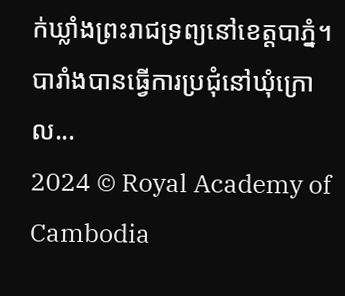ក់ឃ្លាំងព្រះរាជទ្រព្យនៅខេត្តបាភ្នំ។ បារាំងបានធ្វើការប្រជុំនៅឃុំក្រោល...
2024 © Royal Academy of Cambodia